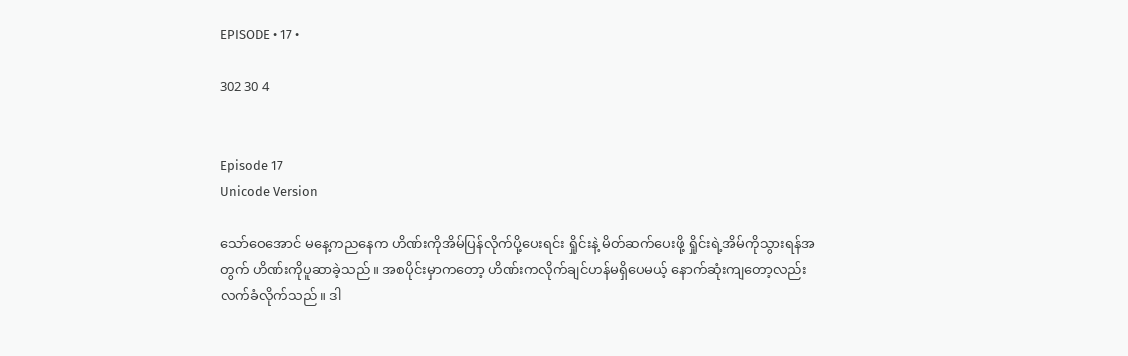EPISODE • 17 •

302 30 4


Episode 17
Unicode Version

သော်ဝေအောင် ‌မနေ့ကည‌နေက ဟိဏ်းကိုအိမ်ပြန်လိုက်ပို့ပေးရင်း ရှိုင်းနဲ့ မိတ်ဆက်ပေးဖို့ ရှိုင်းရဲ့အိမ်ကိုသွားရန်အတွက် ဟိဏ်းကိုပူဆာခဲ့သည်။ အစပိုင်းမှာကတော့ ဟိဏ်းကလိုက်ချင်ဟန်မရှိပေမယ့် နောက်ဆုံးကျတော့လည်း လက်ခံလိုက်သည်။ ဒါ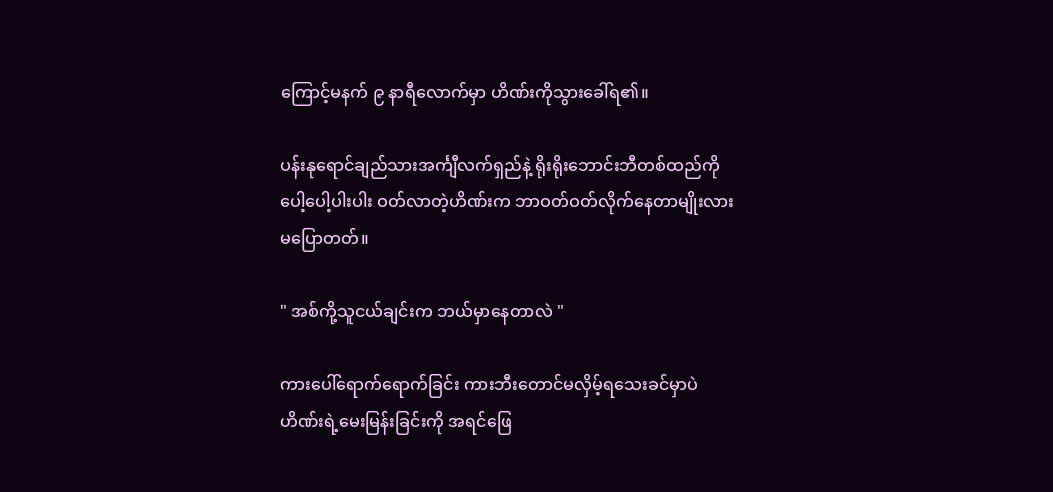ကြောင့်မနက် ၉ နာရီလောက်မှာ ဟိဏ်းကိုသွားခေါ်ရ၏။

ပန်းနုရောင်ချည်သားအင်္ကျီလက်ရှည်နဲ့ ရိုးရိုးဘောင်းဘီတစ်ထည်ကို ပေါ့‌ပေါ့ပါးပါး ဝတ်လာတဲ့ဟိဏ်းက ဘာဝတ်ဝတ်လိုက်နေတာမျိုးလားမပြောတတ်။

" အစ်ကို့သူငယ်ချင်းက ဘယ်မှာနေတာလဲ "

ကားပေါ်ရောက်ရောက်ခြင်း ကားဘီးတောင်မလှိမ့်ရသေးခင်မှာပဲ ဟိဏ်းရဲ့မေးမြန်းခြင်းကို အရင်ဖြေ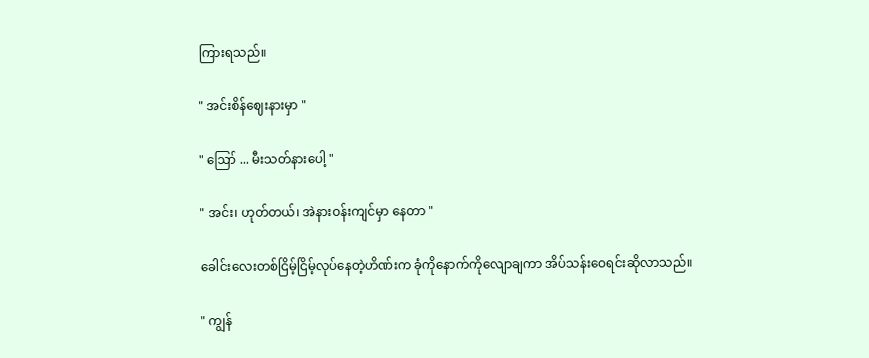ကြားရသည်။

" အင်းစိန်ဈေးနားမှာ "

" ဪ ... မီးသတ်နားပေါ့ "

" အင်း၊ ဟုတ်တယ်၊ အဲနားဝန်းကျင်မှာ နေတာ "

ခေါင်းလေးတစ်ငြိမ့်ငြိမ့်လုပ်နေတဲ့ဟိဏ်းက ခုံကိုနောက်ကိုလျောချကာ အိပ်သန်းဝေရင်းဆိုလာသည်။

" ကျွန်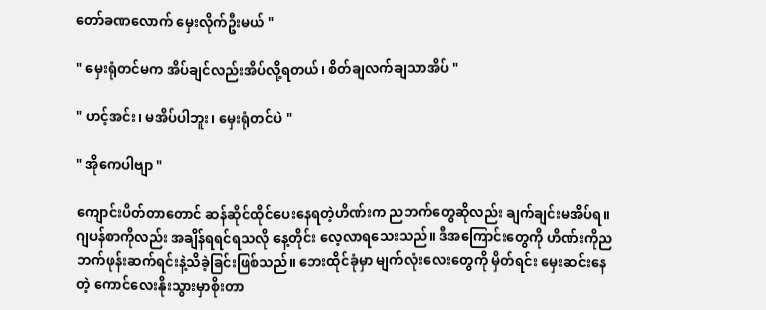တော်ခဏလောက် မှေးလိုက်ဦးမယ် "

" မှေးရုံတင်မက အိပ်ချင်လည်းအိပ်လို့ရတယ်၊ စိတ်ချလက်ချသာအိပ် "

" ဟင့်အင်း၊ မအိပ်ပါဘူး၊ မှေးရုံတင်ပဲ "

" အိုကေပါဗျာ "

ကျောင်းပိတ်တာတောင် ဆန်ဆိုင်ထိုင်ပေးနေရတဲ့ဟိဏ်းက ညဘက်တွေဆိုလည်း ချက်ချင်းမအိပ်ရ။ ဂျပန်စာကိုလည်း အချိန်ရရင်ရသလို နေ့တိုင်း လေ့လာရသေးသည်။ ဒီအကြောင်းတွေကို ဟိဏ်းကိုညဘက်ဖုန်းဆက်ရင်းနဲ့သိခဲ့ခြင်းဖြစ်သည်။ ဘေးထိုင်ခုံမှာ မျက်လုံးလေး‌တွေကို မှိတ်ရင်း မှေးဆင်းနေတဲ့ ကောင်လေးနိုးသွားမှာစိုးတာ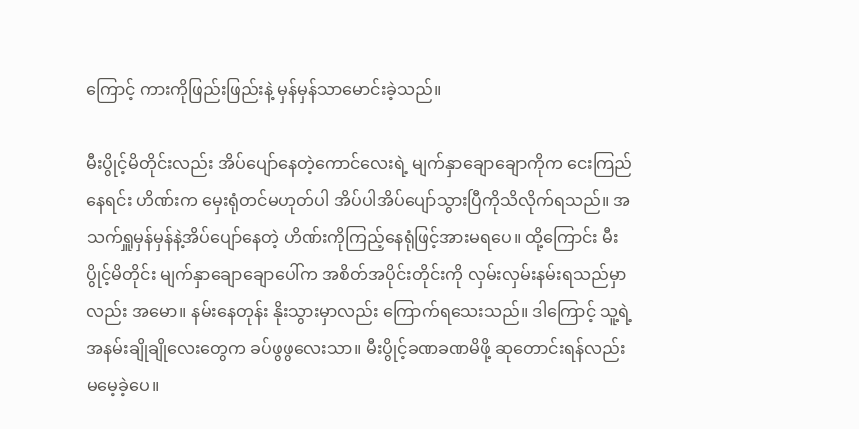ကြောင့် ကားကိုဖြည်းဖြည်းနဲ့ မှန်မှန်သာမောင်းခဲ့သည်။

မီးပွိုင့်မိတိုင်းလည်း အိပ်ပျော်နေတဲ့ကောင်လေးရဲ့ မျက်နှာ‌ချောချောကိုက ငေးကြည်နေရင်း ဟိဏ်းက မှေးရုံတင်မဟုတ်ပါ အိပ်ပါအိပ်ပျော်သွားပြီကိုသိလိုက်ရသည်။ အသက်ရှူမှန်မှန်နဲ့အိပ်ပျော်နေတဲ့ ဟိဏ်းကိုကြည့်နေရုံဖြင့်အားမရပေ။ ထို့ကြောင်း မီးပွိုင့်မိတိုင်း ‌မျက်နှာချောချောပေါ်က အစိတ်အပိုင်းတိုင်းကို လှမ်းလှမ်းနမ်းရသည်မှာလည်း အမော။ နမ်းနေတုန်း နိုးသွားမှာလည်း ကြောက်ရသေးသည်။ ဒါကြောင့် သူ့ရဲ့အနမ်းချိုချိုလေးတွေက ခပ်ဖွဖွလေးသာ။ မီးပွိုင့်ခဏခဏမိဖို့ ဆုတောင်းရန်လည်း မမေ့ခဲ့ပေ။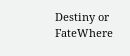Destiny or FateWhere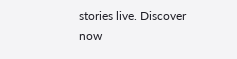stories live. Discover now